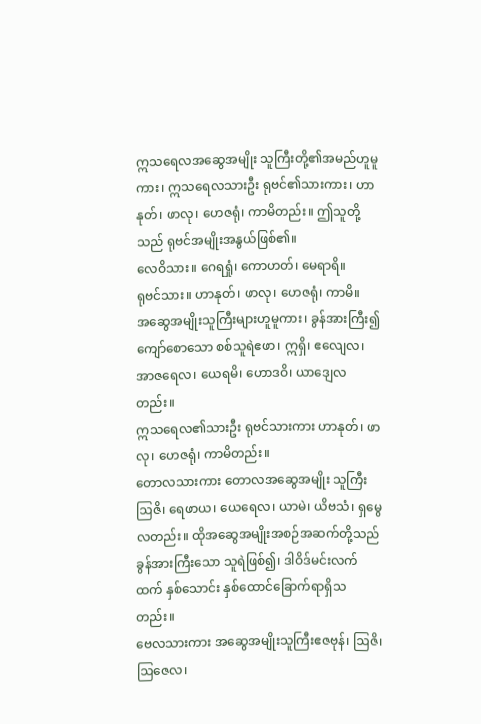ဣသရေလအဆွေအမျိုး သူကြီးတို့၏အမည်ဟူမူကား၊ ဣသရေလသားဦး ရုဗင်၏သားကား၊ ဟာနုတ်၊ ဖာလု၊ ဟေဇရုံ၊ ကာမိတည်း။ ဤသူတို့သည် ရုဗင်အမျိုးအနွယ်ဖြစ်၏။
လေဝိသား။ ဂေရရှုံ၊ ကောဟတ်၊ မေရာရိ။
ရုဗင်သား။ ဟာနုတ်၊ ဖာလု၊ ဟေဇရုံ၊ ကာမိ။
အဆွေအမျိုးသူကြီးများဟူမူကား၊ ခွန်အားကြီး၍ ကျော်စောသော စစ်သူရဲဧဖာ၊ ဣရှိ၊ ဧလျေလ၊ အာဇရေလ၊ ယေရမိ၊ ဟောဒဝိ၊ ယာဒျေလတည်း။
ဣသရေလ၏သားဦး ရုဗင်သားကား ဟာနုတ်၊ ဖာလု၊ ဟေဇရုံ၊ ကာမိတည်း။
တောလသားကား တောလအဆွေအမျိုး သူကြီး ဩဇိ၊ ရေဖာယ၊ ယေရေလ၊ ယာမဲ၊ ယိဗသံ၊ ရှမွေလတည်း။ ထိုအဆွေအမျိုးအစဉ်အဆက်တို့သည် ခွန်အားကြီးသော သူရဲဖြစ်၍၊ ဒါဝိဒ်မင်းလက်ထက် နှစ်သောင်း နှစ်ထောင်ခြောက်ရာရှိသတည်း။
ဗေလသားကား အဆွေအမျိုးသူကြီးဧဇဗုန်၊ ဩဇိ၊ ဩဇေလ၊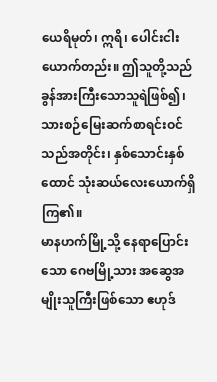ယေရိမုတ်၊ ဣရိ၊ ပေါင်းငါးယောက်တည်း။ ဤသူတို့သည် ခွန်အားကြီးသောသူရဲဖြစ်၍၊ သားစဉ်မြေးဆက်စာရင်းဝင်သည်အတိုင်း၊ နှစ်သောင်းနှစ်ထောင် သုံးဆယ်လေးယောက်ရှိကြ၏။
မာနဟက်မြို့သို့ နေရာပြောင်းသော ဂေဗမြို့သား အဆွေအမျိုးသူကြီးဖြစ်သော ဧဟုဒ်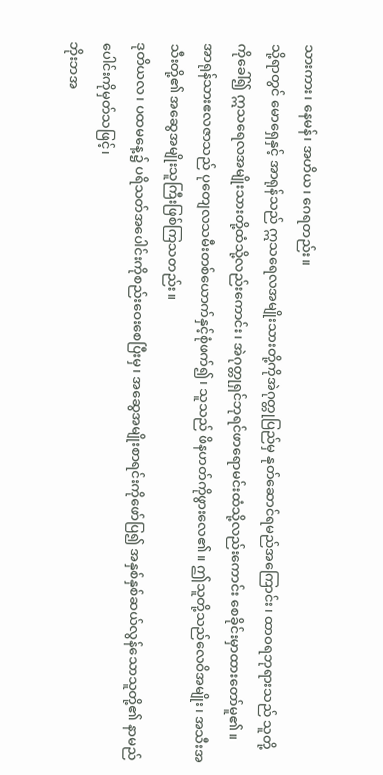သားကား၊ နေမန်၊ အဟိယ၊ ဂေရတည်း။
သို့ရာတွင် မောရှေနှင့် အာရုန်သည် ဣသရေလအမျိုးသားတို့ကိုအဲဂုတ္တုပြည်မှ နုတ်ဆောင်ရမည်အကြောင်း၊ ထာဝရဘုရားသည် သူတို့ကိုခေါ်၍ ဣသရေလအမျိုးသားတို့ထံသို့လည်းကောင်း၊ အဲဂုတ္တုရှင်ဘုရင်ဖာရောမင်းထံသို့လည်းကောင်း စေခိုင်းမှာထားတော်မူ၏။
အာရုန်သားဧလဇာသည် ပုတျေလသမီးတစ်ယောက်နှင့်စုံဖက်၍၊ သူသည် ဖိနဟတ်ကိုဖွားလေ၏။ ဤသူတို့သည်လေဝိအမျိုး၊ အသီးအသီးတို့၏ အဆွေအမျိုးသူကြီးဖြစ်ကြသတည်း။
ဒုတိယလ၊ ပထမနေ့၌ ပရိသတ်အပေါင်းကိုစည်းဝေးစေပြီးမှ၊ အဆွေအမျိုးစာရင်းကိုဖော်ပြ၍ အနှစ်နှစ်ဆယ်လွန်သောသူတို့၏ နာမည်ပေါင်းကိုမှတ်သဖြင့်၊
ဘိုးဘအ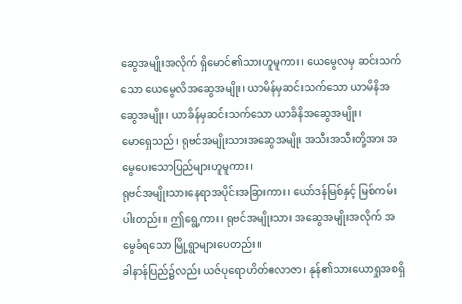ဆွေအမျိုးအလိုက် ရှိမောင်၏သားဟူမူကား၊ ယေမွေလမှ ဆင်းသက်သော ယေမွေလိအဆွေအမျိုး၊ ယာမိန်မှဆင်းသက်သော ယာမိနိအဆွေအမျိုး၊ ယာခိန်မှဆင်းသက်သော ယာခိနိအဆွေအမျိုး၊
မောရှေသည်၊ ရုဗင်အမျိုးသားအဆွေအမျိုး အသီးအသီးတို့အား အမွေပေးသောပြည်များဟူမူကား၊
ရုဗင်အမျိုးသားနေရာအပိုင်းအခြားကား၊ ယော်ဒန်မြစ်နှင့် မြစ်ကမ်းပါးတည်း။ ဤရွေ့ကား၊ ရုဗင်အမျိုးသား အဆွေအမျိုးအလိုက် အမွေခံရသော မြို့ရွာများပေတည်း။
ခါနာန်ပြည်၌လည်း ယဇ်ပုရောဟိတ်ဧလာဇာ၊ နုန်၏သားယောရှုအစရှိ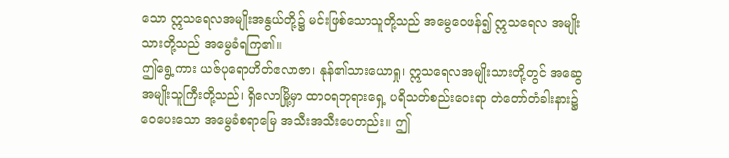သော ဣသရေလအမျိုးအနွယ်တို့၌ မင်းဖြစ်သောသူတို့သည် အမွေဝေဖန်၍ ဣသရေလ အမျိုးသားတို့သည် အမွေခံရကြ၏။
ဤရွေ့ကား ယဇ်ပုရောဟိတ်ဧလာဇာ၊ နုန်၏သားယောရှု၊ ဣသရေလအမျိုးသားတို့တွင် အဆွေအမျိုးသူကြီးတို့သည်၊ ရှိလောမြို့မှာ ထာဝရဘုရားရှေ့ ပရိသတ်စည်းဝေးရာ တဲတော်တံခါးနား၌ ဝေပေးသော အမွေခံစရာမြေ အသီးအသီးပေတည်း။ ဤ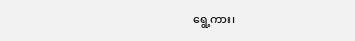ရွေ့ကား၊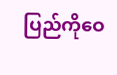ပြည်ကိုဝေ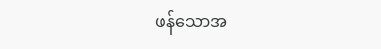ဖန်သောအ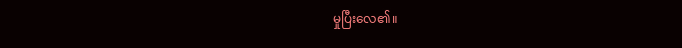မှုပြီးလေ၏။